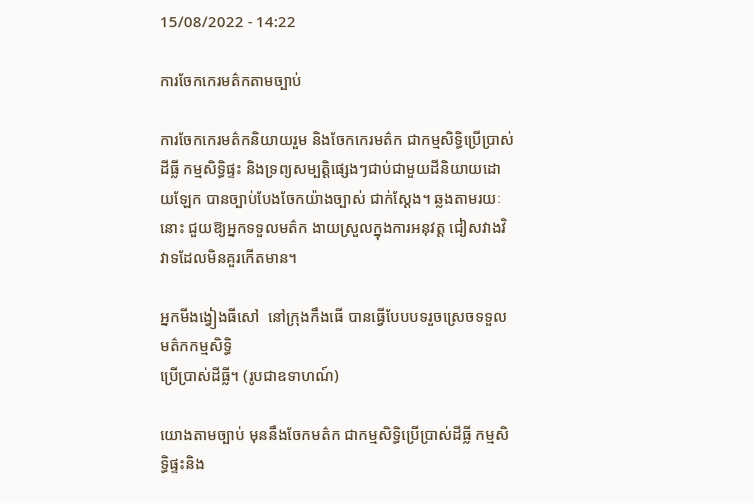15/08/2022 - 14:22

ការចែកកេរមត៌កតាមច្បាប់

ការចែកកេរមត៌កនិយាយរួម និងចែកកេរមត៌ក ជាកម្មសិទ្ធិប្រើប្រាស់ដីធ្លី កម្មសិទ្ធិផ្ទះ និងទ្រព្យសម្បត្តិផ្សេងៗជាប់ជាមួយដីនិយាយដោយឡែក បានច្បាប់បែងចែកយ៉ាងច្បាស់ ជាក់ស្ដែង។ ឆ្លងតាមរយៈនោះ ជួយឱ្យអ្នកទទួលមត៌ក ងាយស្រួលក្នុងការអនុវត្ត ជៀសវាងវិវាទដែលមិនគួរកើតមាន។

អ្នកមីងង្វៀងធីសៅ  នៅក្រុងកឹងធើ បានធ្វើបែបបទរួចស្រេចទទួលមត៌កកម្មសិទ្ធិ
ប្រើប្រាស់ដីធ្លី។ (រូបជាឧទាហណ៍)

យោងតាមច្បាប់ មុននឹងចែកមត៌ក ជាកម្មសិទ្ធិប្រើប្រាស់ដីធ្លី កម្មសិទ្ធិផ្ទះនិង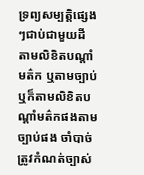ទ្រព្យសម្បត្តិផ្សេងៗជាប់ជាមួយដី តាមលិខិតបណ្តាំមត៌ក ឬតាមច្បាប់ ឬក៏តាមលិខិតបណ្តាំមត៌កផងតាមច្បាប់ផង ចាំបាច់ត្រូវកំណត់ច្បាស់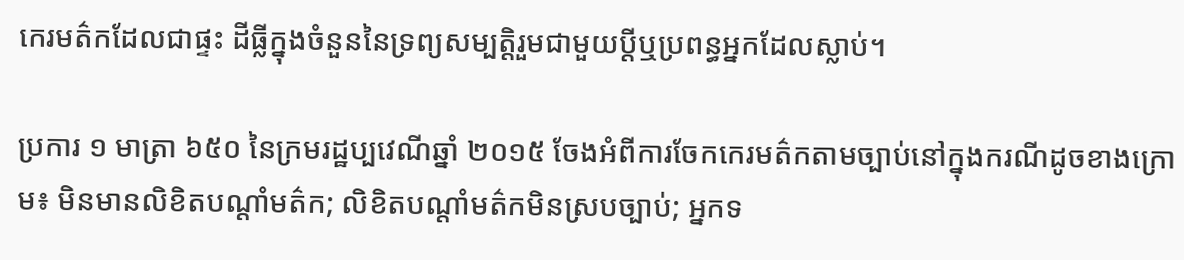កេរមត៌កដែលជាផ្ទះ ដីធ្លីក្នុងចំនួននៃទ្រព្យសម្បត្តិរួមជាមួយប្តីឬប្រពន្ធអ្នកដែលស្លាប់។

ប្រការ ១ មាត្រា ៦៥០ នៃក្រមរដ្ឋប្បវេណីឆ្នាំ ២០១៥ ចែងអំពីការចែកកេរមត៌កតាមច្បាប់នៅក្នុងករណីដូចខាងក្រោម៖ មិនមានលិខិតបណ្តាំមត៌ក; លិខិតបណ្តាំមត៌កមិនស្របច្បាប់; អ្នកទ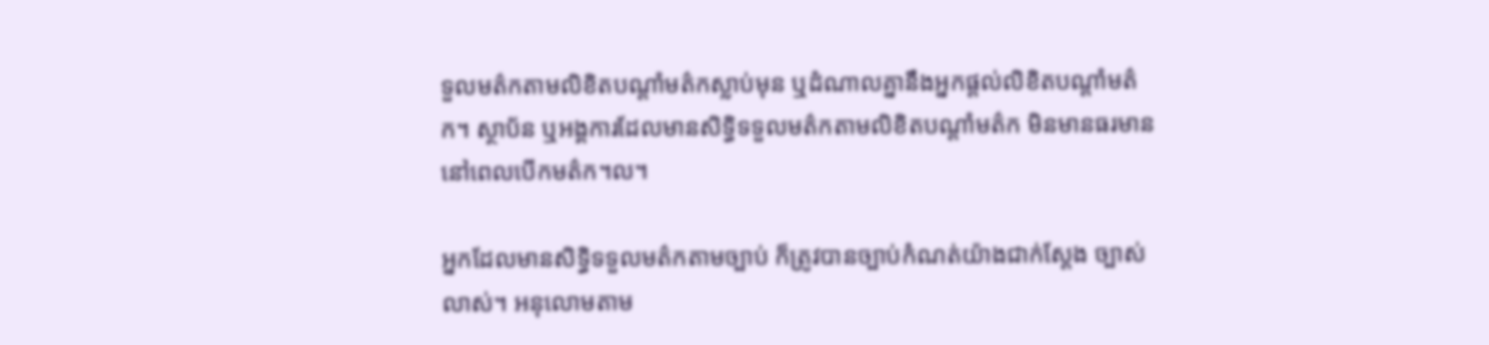ទួលមត៌កតាមលិខិតបណ្តាំមត៌កស្លាប់មុន ឬដំណាលគ្នានឹងអ្នកផ្តល់លិខិតបណ្តាំមត៌ក។ ស្ថាប័ន ឬអង្គការដែលមានសិទ្ធិទទួលមត៌កតាមលិខិតបណ្តាំមត៌ក មិនមានធរមាននៅពេលបើកមត៌ក។ល។

អ្នកដែលមានសិទ្ធិទទួលមត៌កតាមច្បាប់ ក៏ត្រូវបានច្បាប់កំណត់យ៉ាងជាក់ស្ដែង ច្បាស់លាស់។ អនុលោមតាម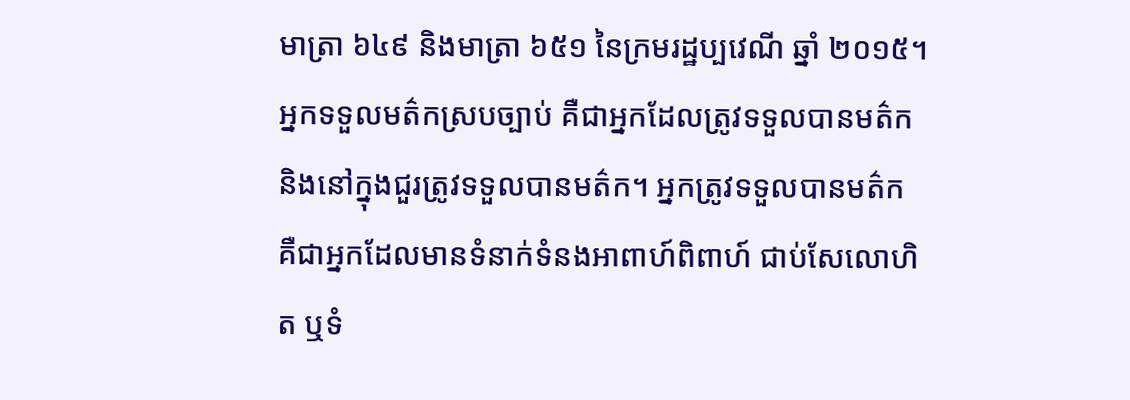មាត្រា ៦៤៩ និងមាត្រា ៦៥១ នៃក្រមរដ្ឋប្បវេណី ឆ្នាំ ២០១៥។ អ្នកទទួលមត៌កស្របច្បាប់ គឺជាអ្នកដែលត្រូវទទួលបានមត៌កនិងនៅក្នុងជួរត្រូវទទួលបានមត៌ក។ អ្នកត្រូវទទួលបានមត៌ក គឺជាអ្នកដែលមានទំនាក់ទំនងអាពាហ៍ពិពាហ៍ ជាប់សែលោហិត ឬទំ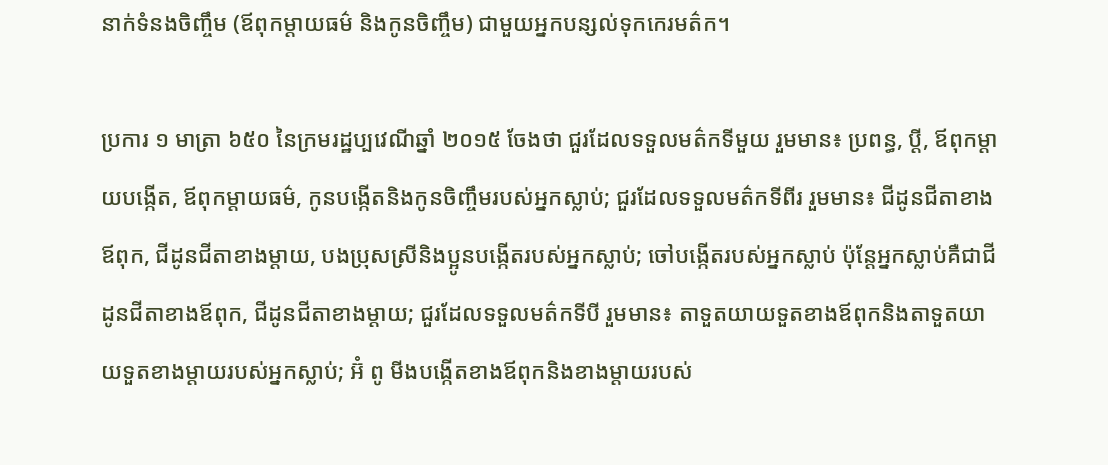នាក់ទំនងចិញ្ចឹម (ឪពុកម្តាយធម៌ និងកូនចិញ្ចឹម) ជាមួយអ្នកបន្សល់ទុកកេរមត៌ក។

ប្រការ ១ មាត្រា ៦៥០ នៃក្រមរដ្ឋប្បវេណីឆ្នាំ ២០១៥ ចែងថា ជួរដែលទទួលមត៌កទីមួយ រួមមាន៖ ប្រពន្ធ, ប្តី, ឪពុកម្តាយបង្កើត, ឪពុកម្តាយធម៌, កូនបង្កើតនិងកូនចិញ្ចឹមរបស់អ្នកស្លាប់; ជួរដែលទទួលមត៌កទីពីរ រួមមាន៖ ជីដូនជីតាខាងឪពុក, ជីដូនជីតាខាងម្តាយ, បងប្រុសស្រីនិងប្អូនបង្កើតរបស់អ្នកស្លាប់; ចៅបង្កើតរបស់អ្នកស្លាប់ ប៉ុន្តែអ្នកស្លាប់គឺជាជីដូនជីតាខាងឪពុក, ជីដូនជីតាខាងម្តាយ; ជួរដែលទទួលមត៌កទីបី រួមមាន៖ តាទួតយាយទួតខាងឪពុកនិងតាទួតយាយទួតខាងម្តាយរបស់អ្នកស្លាប់; អ៊ំ ពូ មីងបង្កើតខាងឪពុកនិងខាងម្តាយរបស់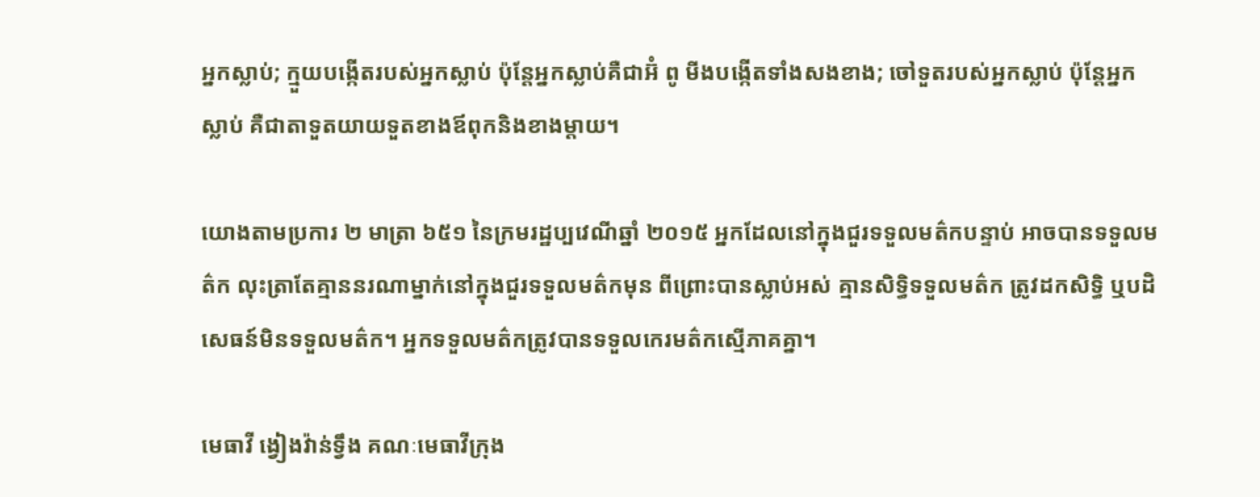អ្នកស្លាប់; ក្មួយបង្កើតរបស់អ្នកស្លាប់ ប៉ុន្តែអ្នកស្លាប់គឺជាអ៊ំ ពូ មីងបង្កើតទាំងសងខាង; ចៅទួតរបស់អ្នកស្លាប់ ប៉ុន្តែអ្នកស្លាប់ គឺជាតាទួតយាយទួតខាងឪពុកនិងខាងម្តាយ។

យោងតាមប្រការ ២ មាត្រា ៦៥១ នៃក្រមរដ្ឋប្បវេណីឆ្នាំ ២០១៥ អ្នកដែលនៅក្នុងជួរទទួលមត៌កបន្ទាប់ អាចបានទទួលមត៌ក លុះត្រាតែគ្មាននរណាម្នាក់នៅក្នុងជួរទទួលមត៌កមុន ពីព្រោះបានស្លាប់អស់ គ្មានសិទ្ធិទទួលមត៌ក ត្រូវដកសិទ្ធិ ឬបដិសេធន៍មិនទទួលមត៌ក។ អ្នកទទួលមត៌កត្រូវបានទទួលកេរមត៌កស្មើភាគគ្នា។

មេធាវី ង្វៀងវ៉ាន់ទ្វឹង គណៈមេធាវីក្រុង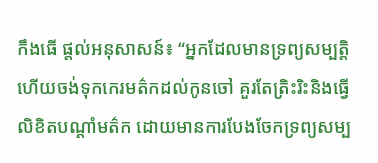កឹងធើ ផ្តល់អនុសាសន៍៖ “អ្នកដែលមានទ្រព្យសម្បតិ្ត ហើយចង់ទុកកេរមត៌កដល់កូនចៅ គួរតែត្រិះរិះនិងធ្វើលិខិតបណ្តាំមត៌ក ដោយមានការបែងចែកទ្រព្យសម្ប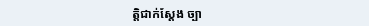ត្តិជាក់ស្ដែង ច្បា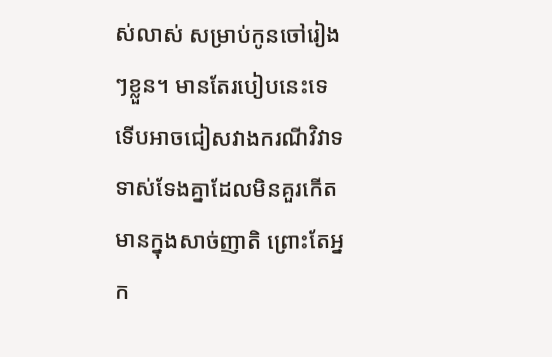ស់លាស់ សម្រាប់កូនចៅរៀងៗខ្លួន។ មានតែរបៀបនេះទេ ទើបអាចជៀសវាងករណីវិវាទទាស់ទែងគ្នាដែលមិនគួរកើតមានក្នុងសាច់ញាតិ ព្រោះតែអ្នក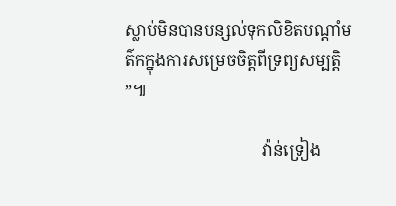ស្លាប់មិនបានបន្សល់ទុកលិខិតបណ្តាំមត៌កក្នុងការសម្រេចចិត្តពីទ្រព្យសម្បត្តិ”៕

                                 វ៉ាន់ទ្រៀង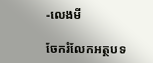-លេងមី

ចែករំលែកអត្ថបទ